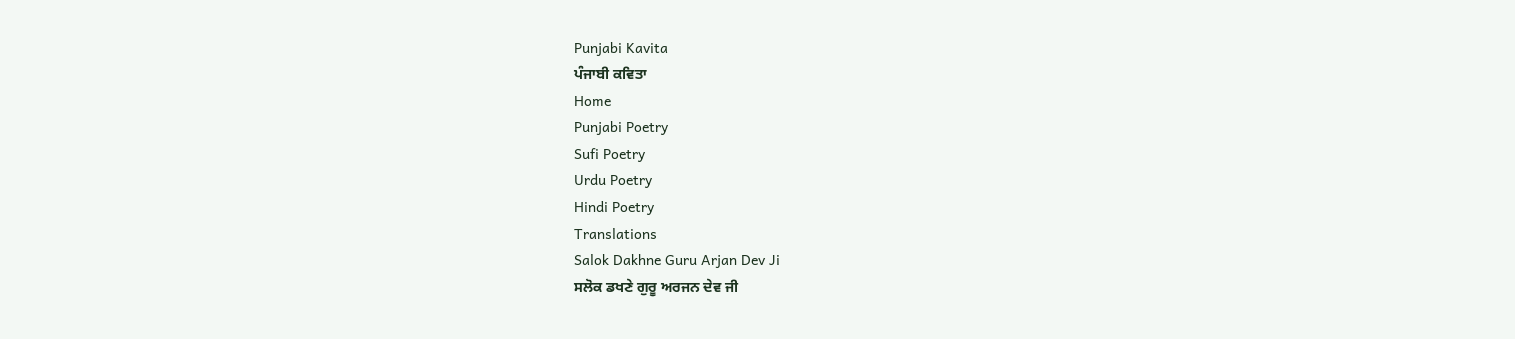Punjabi Kavita
ਪੰਜਾਬੀ ਕਵਿਤਾ
Home
Punjabi Poetry
Sufi Poetry
Urdu Poetry
Hindi Poetry
Translations
Salok Dakhne Guru Arjan Dev Ji
ਸਲੋਕ ਡਖਣੇ ਗੁਰੂ ਅਰਜਨ ਦੇਵ ਜੀ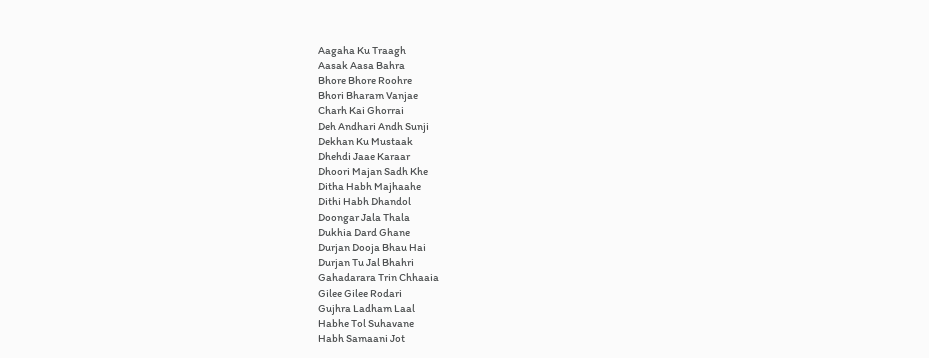Aagaha Ku Traagh
Aasak Aasa Bahra
Bhore Bhore Roohre
Bhori Bharam Vanjae
Charh Kai Ghorrai
Deh Andhari Andh Sunji
Dekhan Ku Mustaak
Dhehdi Jaae Karaar
Dhoori Majan Sadh Khe
Ditha Habh Majhaahe
Dithi Habh Dhandol
Doongar Jala Thala
Dukhia Dard Ghane
Durjan Dooja Bhau Hai
Durjan Tu Jal Bhahri
Gahadarara Trin Chhaaia
Gilee Gilee Rodari
Gujhra Ladham Laal
Habhe Tol Suhavane
Habh Samaani Jot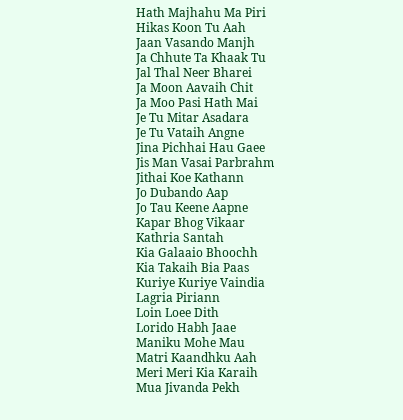Hath Majhahu Ma Piri
Hikas Koon Tu Aah
Jaan Vasando Manjh
Ja Chhute Ta Khaak Tu
Jal Thal Neer Bharei
Ja Moon Aavaih Chit
Ja Moo Pasi Hath Mai
Je Tu Mitar Asadara
Je Tu Vataih Angne
Jina Pichhai Hau Gaee
Jis Man Vasai Parbrahm
Jithai Koe Kathann
Jo Dubando Aap
Jo Tau Keene Aapne
Kapar Bhog Vikaar
Kathria Santah
Kia Galaaio Bhoochh
Kia Takaih Bia Paas
Kuriye Kuriye Vaindia
Lagria Piriann
Loin Loee Dith
Lorido Habh Jaae
Maniku Mohe Mau
Matri Kaandhku Aah
Meri Meri Kia Karaih
Mua Jivanda Pekh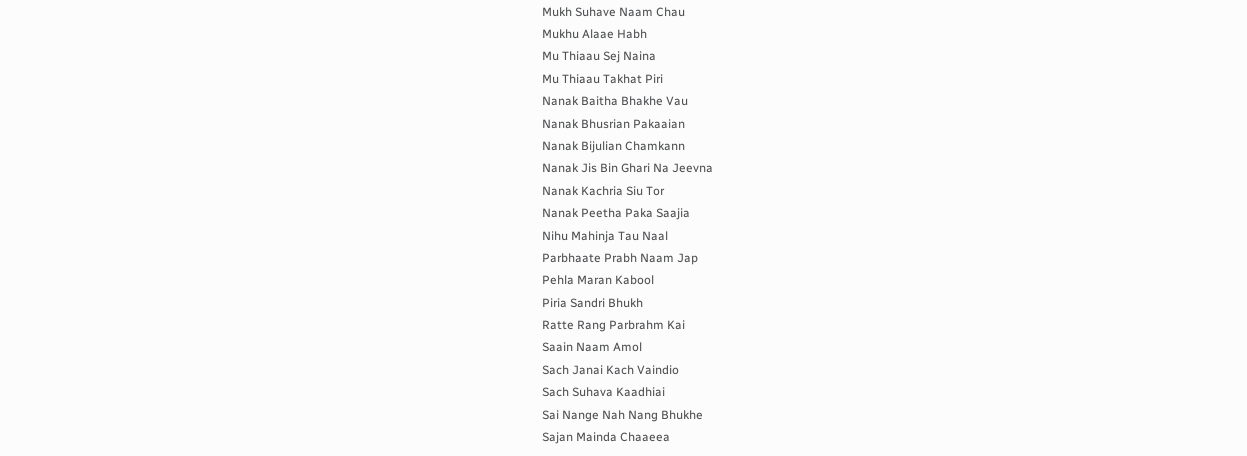Mukh Suhave Naam Chau
Mukhu Alaae Habh
Mu Thiaau Sej Naina
Mu Thiaau Takhat Piri
Nanak Baitha Bhakhe Vau
Nanak Bhusrian Pakaaian
Nanak Bijulian Chamkann
Nanak Jis Bin Ghari Na Jeevna
Nanak Kachria Siu Tor
Nanak Peetha Paka Saajia
Nihu Mahinja Tau Naal
Parbhaate Prabh Naam Jap
Pehla Maran Kabool
Piria Sandri Bhukh
Ratte Rang Parbrahm Kai
Saain Naam Amol
Sach Janai Kach Vaindio
Sach Suhava Kaadhiai
Sai Nange Nah Nang Bhukhe
Sajan Mainda Chaaeea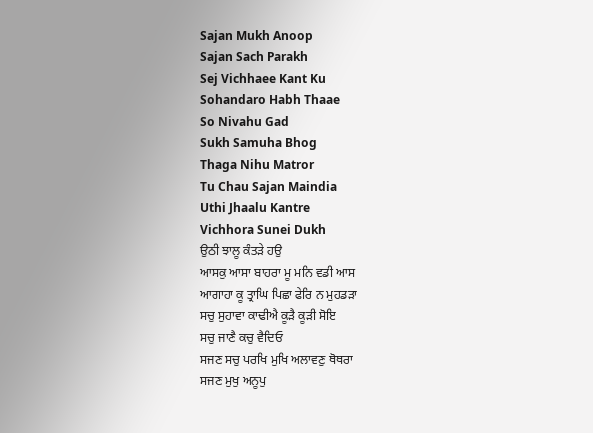Sajan Mukh Anoop
Sajan Sach Parakh
Sej Vichhaee Kant Ku
Sohandaro Habh Thaae
So Nivahu Gad
Sukh Samuha Bhog
Thaga Nihu Matror
Tu Chau Sajan Maindia
Uthi Jhaalu Kantre
Vichhora Sunei Dukh
ਉਠੀ ਝਾਲੂ ਕੰਤੜੇ ਹਉ
ਆਸਕੁ ਆਸਾ ਬਾਹਰਾ ਮੂ ਮਨਿ ਵਡੀ ਆਸ
ਆਗਾਹਾ ਕੂ ਤ੍ਰਾਘਿ ਪਿਛਾ ਫੇਰਿ ਨ ਮੁਹਡੜਾ
ਸਚੁ ਸੁਹਾਵਾ ਕਾਢੀਐ ਕੂੜੈ ਕੂੜੀ ਸੋਇ
ਸਚੁ ਜਾਣੈ ਕਚੁ ਵੈਦਿਓ
ਸਜਣ ਸਚੁ ਪਰਖਿ ਮੁਖਿ ਅਲਾਵਣੁ ਥੋਥਰਾ
ਸਜਣ ਮੁਖੁ ਅਨੂਪੁ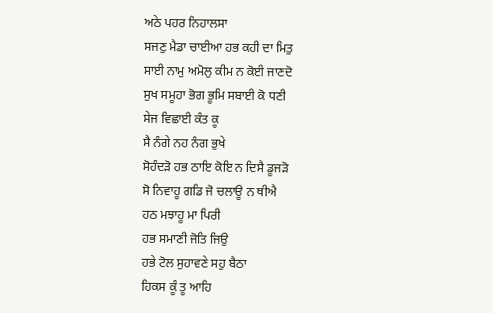ਅਠੇ ਪਹਰ ਨਿਹਾਲਸਾ
ਸਜਣੁ ਮੈਡਾ ਚਾਈਆ ਹਭ ਕਹੀ ਦਾ ਮਿਤੁ
ਸਾਈ ਨਾਮੁ ਅਮੋਲੁ ਕੀਮ ਨ ਕੋਈ ਜਾਣਦੋ
ਸੁਖ ਸਮੂਹਾ ਭੋਗ ਭੂਮਿ ਸਬਾਈ ਕੋ ਧਣੀ
ਸੇਜ ਵਿਛਾਈ ਕੰਤ ਕੂ
ਸੈ ਨੰਗੇ ਨਹ ਨੰਗ ਭੁਖੇ
ਸੋਹੰਦੜੋ ਹਭ ਠਾਇ ਕੋਇ ਨ ਦਿਸੈ ਡੂਜੜੋ
ਸੋ ਨਿਵਾਹੂ ਗਡਿ ਜੋ ਚਲਾਊ ਨ ਥੀਐ
ਹਠ ਮਝਾਹੂ ਮਾ ਪਿਰੀ
ਹਭ ਸਮਾਣੀ ਜੋਤਿ ਜਿਉ
ਹਭੇ ਟੋਲ ਸੁਹਾਵਣੇ ਸਹੁ ਬੈਠਾ
ਹਿਕਸ ਕੂੰ ਤੂ ਆਹਿ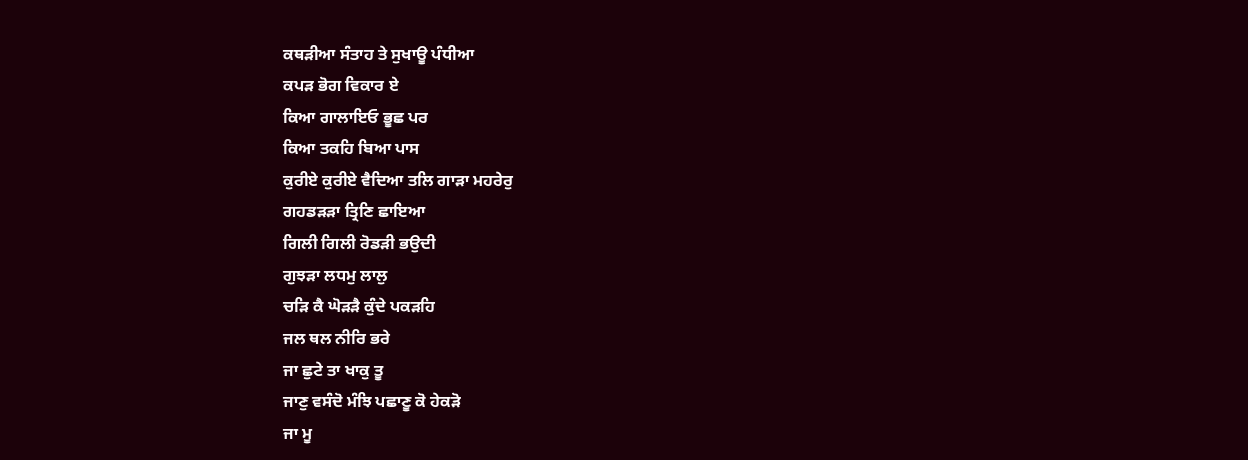ਕਥੜੀਆ ਸੰਤਾਹ ਤੇ ਸੁਖਾਊ ਪੰਧੀਆ
ਕਪੜ ਭੋਗ ਵਿਕਾਰ ਏ
ਕਿਆ ਗਾਲਾਇਓ ਭੂਛ ਪਰ
ਕਿਆ ਤਕਹਿ ਬਿਆ ਪਾਸ
ਕੁਰੀਏ ਕੁਰੀਏ ਵੈਦਿਆ ਤਲਿ ਗਾੜਾ ਮਹਰੇਰੁ
ਗਹਡੜੜਾ ਤ੍ਰਿਣਿ ਛਾਇਆ
ਗਿਲੀ ਗਿਲੀ ਰੋਡੜੀ ਭਉਦੀ
ਗੁਝੜਾ ਲਧਮੁ ਲਾਲੁ
ਚੜਿ ਕੈ ਘੋੜੜੈ ਕੁੰਦੇ ਪਕੜਹਿ
ਜਲ ਥਲ ਨੀਰਿ ਭਰੇ
ਜਾ ਛੁਟੇ ਤਾ ਖਾਕੁ ਤੂ
ਜਾਣੁ ਵਸੰਦੋ ਮੰਝਿ ਪਛਾਣੂ ਕੋ ਹੇਕੜੋ
ਜਾ ਮੂ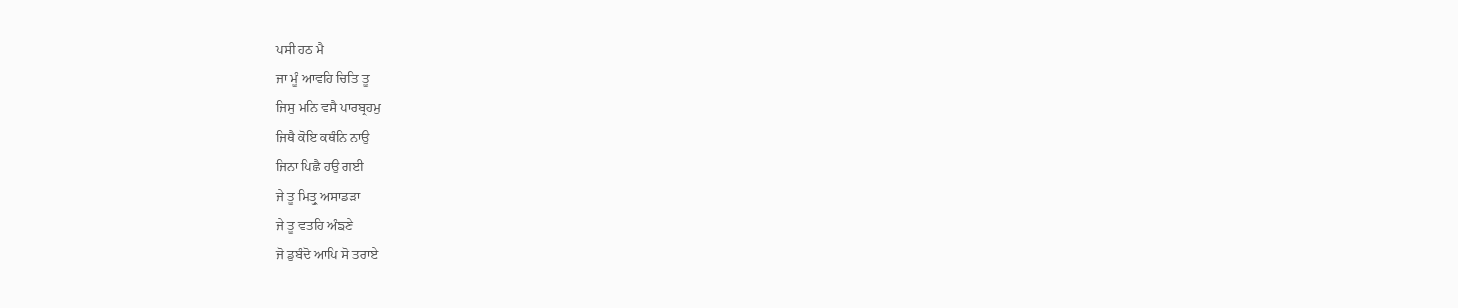ਪਸੀ ਹਠ ਮੈ
ਜਾ ਮੂੰ ਆਵਹਿ ਚਿਤਿ ਤੂ
ਜਿਸੁ ਮਨਿ ਵਸੈ ਪਾਰਬ੍ਰਹਮੁ
ਜਿਥੈ ਕੋਇ ਕਥੰਨਿ ਨਾਉ
ਜਿਨਾ ਪਿਛੈ ਹਉ ਗਈ
ਜੇ ਤੂ ਮਿਤ੍ਰੁ ਅਸਾਡੜਾ
ਜੇ ਤੂ ਵਤਹਿ ਅੰਙਣੇ
ਜੋ ਡੁਬੰਦੋ ਆਪਿ ਸੋ ਤਰਾਏ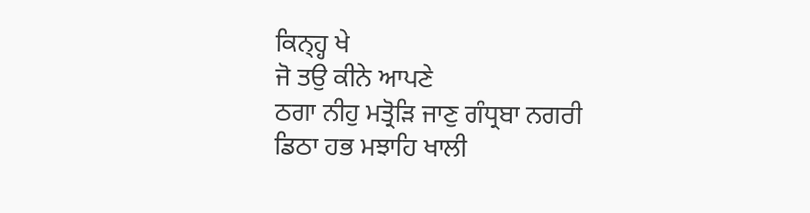ਕਿਨ੍ਹ੍ਹ ਖੇ
ਜੋ ਤਉ ਕੀਨੇ ਆਪਣੇ
ਠਗਾ ਨੀਹੁ ਮਤ੍ਰੋੜਿ ਜਾਣੁ ਗੰਧ੍ਰਬਾ ਨਗਰੀ
ਡਿਠਾ ਹਭ ਮਝਾਹਿ ਖਾਲੀ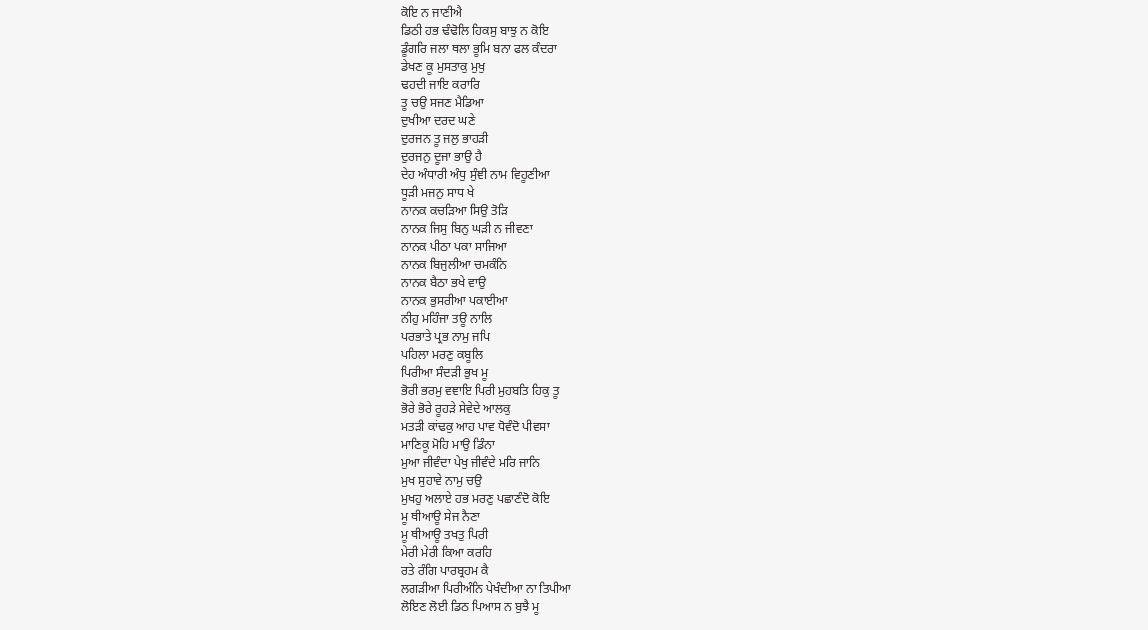ਕੋਇ ਨ ਜਾਣੀਐ
ਡਿਠੀ ਹਭ ਢੰਢੋਲਿ ਹਿਕਸੁ ਬਾਝੁ ਨ ਕੋਇ
ਡੂੰਗਰਿ ਜਲਾ ਥਲਾ ਭੂਮਿ ਬਨਾ ਫਲ ਕੰਦਰਾ
ਡੇਖਣ ਕੂ ਮੁਸਤਾਕੁ ਮੁਖੁ
ਢਹਦੀ ਜਾਇ ਕਰਾਰਿ
ਤੂ ਚਉ ਸਜਣ ਮੈਡਿਆ
ਦੁਖੀਆ ਦਰਦ ਘਣੇ
ਦੁਰਜਨ ਤੂ ਜਲੁ ਭਾਹੜੀ
ਦੁਰਜਨੁ ਦੂਜਾ ਭਾਉ ਹੈ
ਦੇਹ ਅੰਧਾਰੀ ਅੰਧੁ ਸੁੰਞੀ ਨਾਮ ਵਿਹੂਣੀਆ
ਧੂੜੀ ਮਜਨੁ ਸਾਧ ਖੇ
ਨਾਨਕ ਕਚੜਿਆ ਸਿਉ ਤੋੜਿ
ਨਾਨਕ ਜਿਸੁ ਬਿਨੁ ਘੜੀ ਨ ਜੀਵਣਾ
ਨਾਨਕ ਪੀਠਾ ਪਕਾ ਸਾਜਿਆ
ਨਾਨਕ ਬਿਜੁਲੀਆ ਚਮਕੰਨਿ
ਨਾਨਕ ਬੈਠਾ ਭਖੇ ਵਾਉ
ਨਾਨਕ ਭੁਸਰੀਆ ਪਕਾਈਆ
ਨੀਹੁ ਮਹਿੰਜਾ ਤਊ ਨਾਲਿ
ਪਰਭਾਤੇ ਪ੍ਰਭ ਨਾਮੁ ਜਪਿ
ਪਹਿਲਾ ਮਰਣੁ ਕਬੂਲਿ
ਪਿਰੀਆ ਸੰਦੜੀ ਭੁਖ ਮੂ
ਭੋਰੀ ਭਰਮੁ ਵਞਾਇ ਪਿਰੀ ਮੁਹਬਤਿ ਹਿਕੁ ਤੂ
ਭੋਰੇ ਭੋਰੇ ਰੂਹੜੇ ਸੇਵੇਦੇ ਆਲਕੁ
ਮਤੜੀ ਕਾਂਢਕੁ ਆਹ ਪਾਵ ਧੋਵੰਦੋ ਪੀਵਸਾ
ਮਾਣਿਕੂ ਮੋਹਿ ਮਾਉ ਡਿੰਨਾ
ਮੁਆ ਜੀਵੰਦਾ ਪੇਖੁ ਜੀਵੰਦੇ ਮਰਿ ਜਾਨਿ
ਮੁਖ ਸੁਹਾਵੇ ਨਾਮੁ ਚਉ
ਮੁਖਹੁ ਅਲਾਏ ਹਭ ਮਰਣੁ ਪਛਾਣੰਦੋ ਕੋਇ
ਮੂ ਥੀਆਊ ਸੇਜ ਨੈਣਾ
ਮੂ ਥੀਆਊ ਤਖਤੁ ਪਿਰੀ
ਮੇਰੀ ਮੇਰੀ ਕਿਆ ਕਰਹਿ
ਰਤੇ ਰੰਗਿ ਪਾਰਬ੍ਰਹਮ ਕੈ
ਲਗੜੀਆ ਪਿਰੀਅੰਨਿ ਪੇਖੰਦੀਆ ਨਾ ਤਿਪੀਆ
ਲੋਇਣ ਲੋਈ ਡਿਠ ਪਿਆਸ ਨ ਬੁਝੈ ਮੂ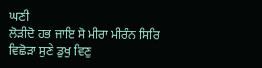ਘਣੀ
ਲੋੜੀਦੋ ਹਭ ਜਾਇ ਸੋ ਮੀਰਾ ਮੀਰੰਨ ਸਿਰਿ
ਵਿਛੋੜਾ ਸੁਣੇ ਡੁਖੁ ਵਿਣੁ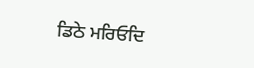ਡਿਠੇ ਮਰਿਓਦਿ